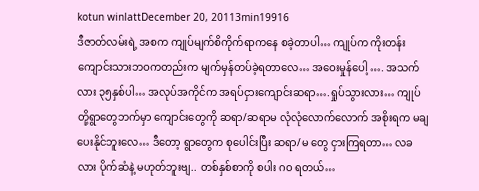kotun winlattDecember 20, 20113min19916
ဒီဇာတ်လမ်းရဲ့ အစက ကျုပ်မျက်စိကိုက်ရာကနေ စခဲ့တာပါ… ကျုပ်က ကိုးတန်း ကျောင်းသားဘဝကတည်းက မျက်မှန်တပ်ခဲ့ရတာလေ… အဝေးမှုန်ပေါ့ …. အသက်လား ၃၅နှစ်ပါ… အလုပ်အကိုင်က အရပ်ငှားကျောင်းဆရာ….ရှုပ်သွားလား… ကျုပ်တို့ရွာတွေဘက်မှာ ကျောင်းတွေကို ဆရာ/ဆရာမ လုံလုံလောက်လောက် အစိုးရက မချပေးနိုင်ဘူးလေ… ဒီတော့ ရွာတွေက စုပေါင်းပြီး ဆရာ/မ တွေ ငှားကြရတာ… လခလား ပိုက်ဆံနဲ့ မဟုတ်ဘူးဗျ.. တစ်နှစ်စာကို စပါး ဂဝ ရတယ်…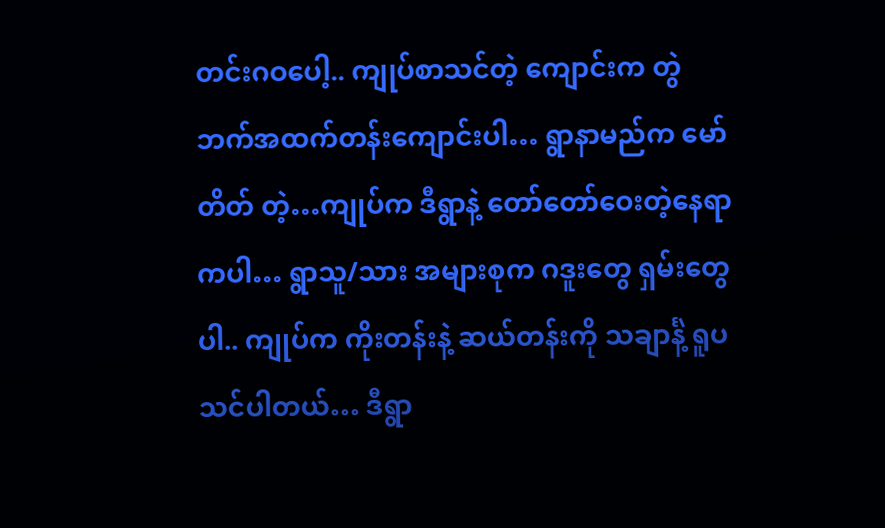တင်းဂဝပေါ့.. ကျုပ်စာသင်တဲ့ ကျောင်းက တွဲဘက်အထက်တန်းကျောင်းပါ… ရွာနာမည်က မော်တိတ် တဲ့…ကျုပ်က ဒီရွာနဲ့ တော်တော်ဝေးတဲ့နေရာကပါ… ရွာသူ/သား အများစုက ဂဒူးတွေ ရှမ်းတွေပါ.. ကျုပ်က ကိုးတန်းနဲ့ ဆယ်တန်းကို သချာင်္နဲ့ ရူပသင်ပါတယ်… ဒီရွာ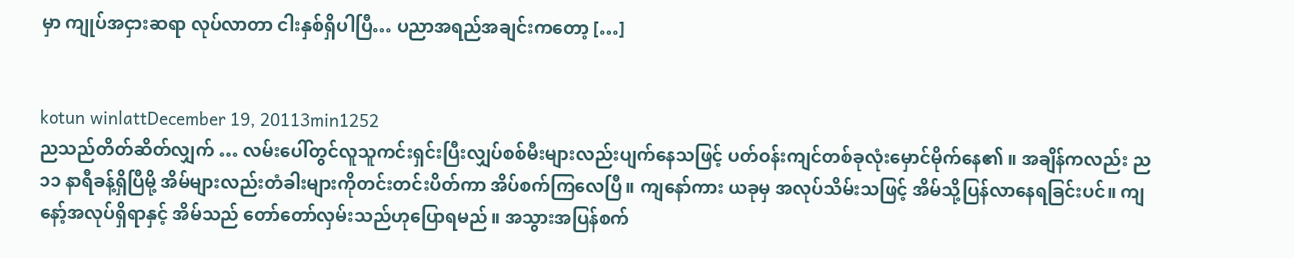မှာ ကျုပ်အငှားဆရာ လုပ်လာတာ ငါးနှစ်ရှိပါပြီ… ပညာအရည်အချင်းကတော့ […]


kotun winlattDecember 19, 20113min1252
ညသည်တိတ်ဆိတ်လျှက် … လမ်းပေါ်တွင်လူသူကင်းရှင်းပြီးလျှပ်စစ်မီးများလည်းပျက်နေသဖြင့် ပတ်ဝန်းကျင်တစ်ခုလုံးမှောင်မိုက်နေ၏ ။ အချိန်ကလည်း ည ၁၁ နာရီခန့်ရှိပြီမို့ အိမ်များလည်းတံခါးများကိုတင်းတင်းပိတ်ကာ အိပ်စက်ကြလေပြီ။ ကျနော်ကား ယခုမှ အလုပ်သိမ်းသဖြင့် အိမ်သို့ပြန်လာနေရခြင်းပင်။ ကျနော့်အလုပ်ရှိရာနှင့် အိမ်သည် တော်တော်လှမ်းသည်ဟုပြောရမည်။ အသွားအပြန်စက်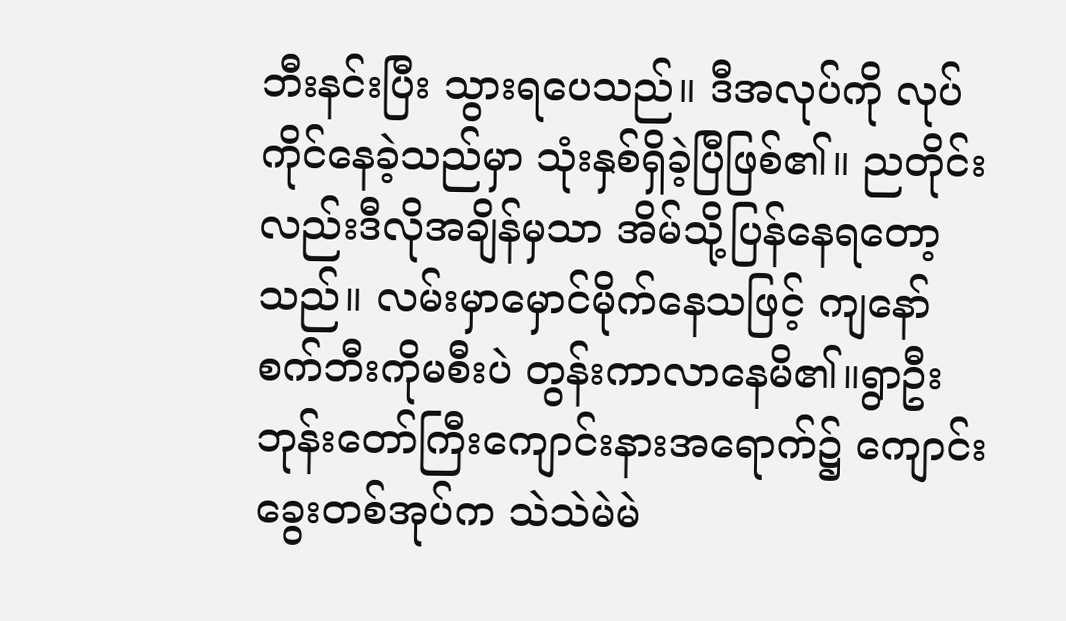ဘီးနင်းပြီး သွားရပေသည်။ ဒီအလုပ်ကို လုပ်ကိုင်နေခဲ့သည်မှာ သုံးနှစ်ရှိခဲ့ပြီဖြစ်၏။ ညတိုင်းလည်းဒီလိုအချိန်မှသာ အိမ်သို့ပြန်နေရတော့သည်။ လမ်းမှာမှောင်မိုက်နေသဖြင့် ကျနော်စက်ဘီးကိုမစီးပဲ တွန်းကာလာနေမိ၏။ရွာဦးဘုန်းတော်ကြီးကျောင်းနားအရောက်၌ ကျောင်းခွေးတစ်အုပ်က သဲသဲမဲမဲ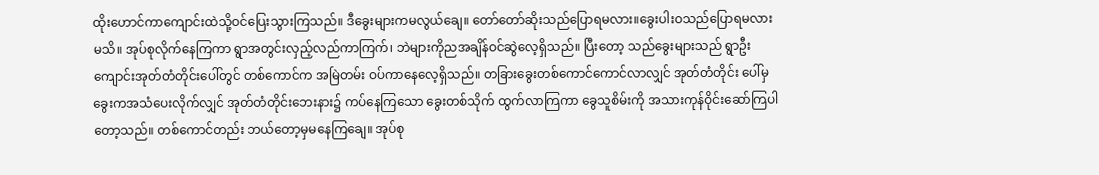ထိုးဟောင်ကာကျောင်းထဲသို့ဝင်ပြေးသွားကြသည်။ ဒီခွေးများကမလွယ်ချေ။ တော်တော်ဆိုးသည်ပြောရမလား။ခွေးပါးဝသည်ပြောရမလား မသိ။ အုပ်စုလိုက်နေကြကာ ရွာအတွင်းလှည့်လည်ကာကြက်၊ ဘဲများကိုညအချိန်ဝင်ဆွဲလေ့ရှိသည်။ ပြီးတော့ သည်ခွေးများသည် ရွာဦးကျောင်းအုတ်တံတိုင်းပေါ်တွင် တစ်ကောင်က အမြဲတမ်း ဝပ်ကာနေလေ့ရှိသည်။ တခြားခွေးတစ်ကောင်ကောင်လာလျှင် အုတ်တံတိုင်း ပေါ်မှခွေးကအသံပေးလိုက်လျှင် အုတ်တံတိုင်းဘေးနား၌ ကပ်နေကြသော ခွေးတစ်သိုက် ထွက်လာကြကာ ခွေသူစိမ်းကို အသားကုန်ဝိုင်းဆော်ကြပါတော့သည်။ တစ်ကောင်တည်း ဘယ်တော့မှမနေကြချေ။ အုပ်စု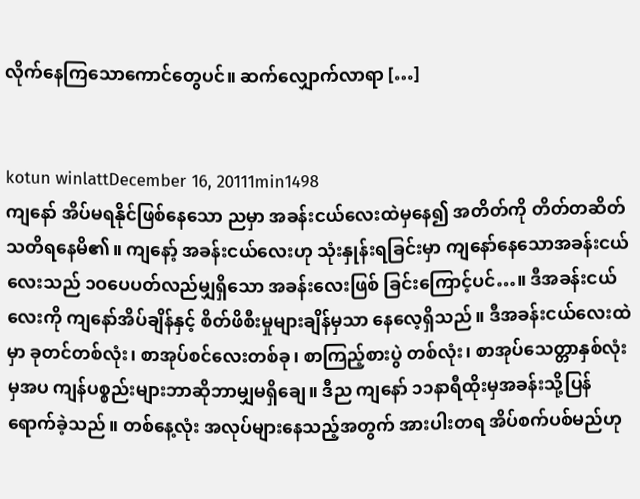လိုက်နေကြသောကောင်တွေပင်။ ဆက်လျှောက်လာရာ […]


kotun winlattDecember 16, 20111min1498
ကျနော် အိပ်မရနိုင်ဖြစ်နေသော ညမှာ အခန်းငယ်လေးထဲမှနေ၍ အတိတ်ကို တိတ်တဆိတ်သတိရနေမိ၏။ ကျနော့် အခန်းငယ်လေးဟု သုံးနှုန်းရခြင်းမှာ ကျနော်နေသောအခန်းငယ်လေးသည် ၁ဝပေပတ်လည်မျှရှိသော အခန်းလေးဖြစ် ခြင်းကြောင့်ပင်…။ ဒီအခန်းငယ်လေးကို ကျနော်အိပ်ချိန်နှင့် စိတ်ဖိစီးမှုများချိန်မှသာ နေလေ့ရှိသည်။ ဒီအခန်းငယ်လေးထဲမှာ ခုတင်တစ်လုံး၊ စာအုပ်စင်လေးတစ်ခု၊ စာကြည့်စားပွဲ တစ်လုံး၊ စာအုပ်သေတ္တာနှစ်လုံးမှအပ ကျန်ပစ္စည်းများဘာဆိုဘာမျှမရှိချေ။ ဒီည ကျနော် ၁၁နာရီထိုးမှအခန်းသို့ပြန်ရောက်ခဲ့သည်။ တစ်နေ့လုံး အလုပ်များနေသည့်အတွက် အားပါးတရ အိပ်စက်ပစ်မည်ဟု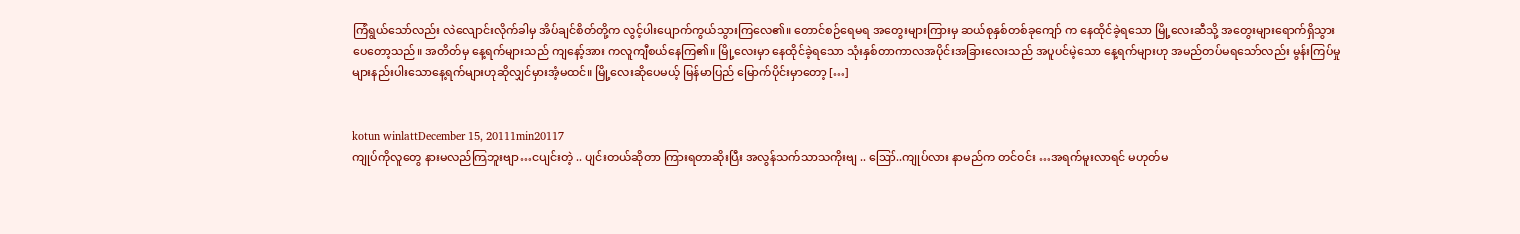ကြံရွယ်သော်လည်း လဲလျောင်းလိုက်ခါမှ အိပ်ချင်စိတ်တို့က လွင့်ပါးပျောက်ကွယ်သွားကြလေ၏။ တောင်စဉ်ရေမရ အတွေးများကြားမှ ဆယ်စုနှစ်တစ်ခုကျော် က နေထိုင်ခဲ့ရသော မြို့လေးဆီသို့ အတွေးများရောက်ရှိသွားပေတော့သည်။ အတိတ်မှ နေ့ရက်များသည် ကျနော့်အား ကလူကျီစယ်နေကြ၏။ မြို့လေးမှာ နေထိုင်ခဲ့ရသော သုံးနှစ်တာကာလအပိုင်းအခြားလေးသည် အပူပင်မဲ့သော နေ့ရက်များဟု အမည်တပ်မရသော်လည်း မွန်းကြပ်မှုများနည်းပါးသောနေ့ရက်များဟုဆိုလျှင်မှားအံ့မထင်။ မြို့လေးဆိုပေမယ့် မြန်မာပြည် မြောက်ပိုင်းမှာတော့ […]


kotun winlattDecember 15, 20111min20117
ကျုပ်ကိုလူတွေ နားမလည်ကြဘူးဗျာ…ငပျင်းတဲ့ .. ပျင်းတယ်ဆိုတာ ကြားရတာဆိုးပြီး အလွန်သက်သာသကိုးဗျ .. ဪ..ကျုပ်လား နာမည်က တင်ဝင်း …အရက်မူးလာရင် မဟုတ်မ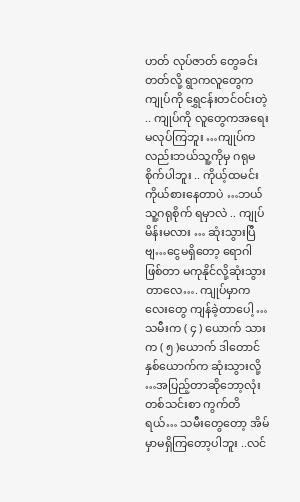ဟတ် လုပ်ဇာတ် တွေခင်းတတ်လို့ ရွာကလူတွေက ကျုပ်ကို ရွှေငန်းတင်ဝင်းတဲ့ .. ကျုပ်ကို လူတွေကအရေးမလုပ်ကြဘူး …ကျုပ်ကလည်းဘယ်သူ့ကိုမှ ဂရုမစိုက်ပါဘူး .. ကိုယ့်ထမင်းကိုယ်စားနေတာပဲ …ဘယ်သူ့ဂရုစိုက် ရမှာလဲ .. ကျုပ်မိန်းမလား … ဆုံးသွားပြီဗျ…ငွေမရှိတော့ ရောဂါဖြစ်တာ မကုနိုင်လို့ဆုံးသွားတာလေ…. ကျုပ်မှာကလေးတွေ ကျန်ခဲ့တာပေါ့ … သမီးက ( ၄ ) ယောက် သားက ( ၅ )ယောက် ဒါတောင် နှစ်ယောက်က ဆုံးသွားလို့ …အပြည့်တာဆိုဘော့လုံးတစ်သင်းစာ ကွက်တိရယ်… သမီးတွေတော့ အိမ်မှာမရှိကြတော့ပါဘူး ..လင်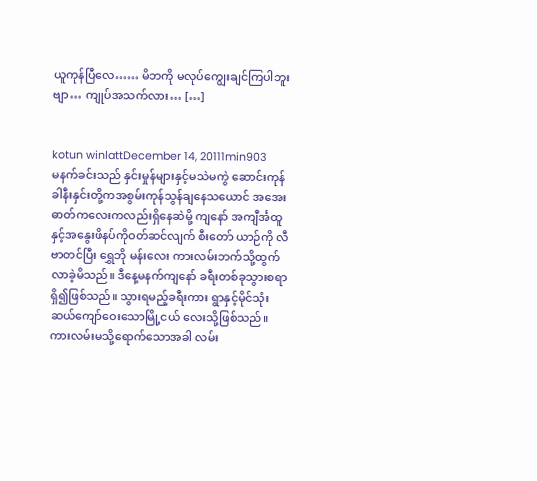ယူကုန်ပြီလေ…… မိဘကို မလုပ်ကျွေးချင်ကြပါဘူးဗျာ… ကျုပ်အသက်လား… […]


kotun winlattDecember 14, 20111min903
မနက်ခင်းသည် နှင်းမှုန်များနှင့်မသဲမကွဲ ဆောင်းကုန်ခါနီးနှင်းတို့ကအစွမ်းကုန်သွန်ချနေသယောင် အအေးဓာတ်ကလေးကလည်းရှိနေဆဲမို့ ကျနော် အကျီင်္အထူနှင့်အနွေးဖိနပ်ကိုဝတ်ဆင်လျက် စီးတော် ယာဉ်ကို လီဗာတင်ပြီး ရွှေဘို မန်းလေး ကားလမ်းဘက်သို့ထွက်လာခဲ့မိသည်။ ဒီနေ့မနက်ကျနော် ခရီးတစ်ခုသွားစရာရှိ၍ဖြစ်သည်။ သွားရမည့်ခရီးကား ရွာနှင့်မိုင်သုံးဆယ်ကျော်ဝေးသောမြို့ငယ် လေးသို့ဖြစ်သည်။ ကားလမ်းမသို့ရောက်သောအခါ လမ်း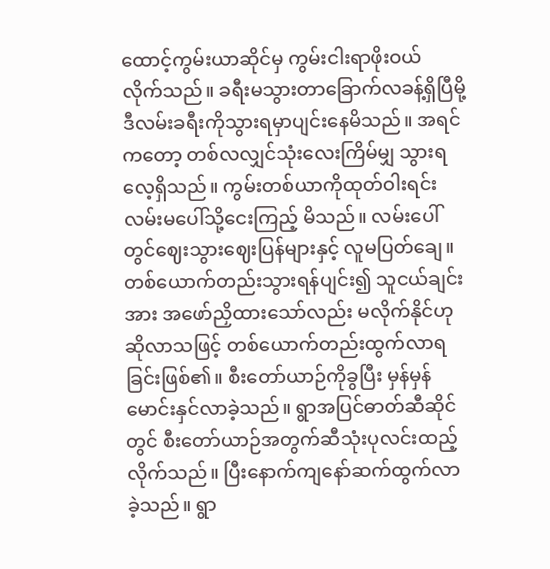ထောင့်ကွမ်းယာဆိုင်မှ ကွမ်းငါးရာဖိုးဝယ် လိုက်သည်။ ခရီးမသွားတာခြောက်လခန့်ရှိပြီမို့ ဒီလမ်းခရီးကိုသွားရမှာပျင်းနေမိသည်။ အရင်ကတော့ တစ်လလျှင်သုံးလေးကြိမ်မျှ သွားရလေ့ရှိသည်။ ကွမ်းတစ်ယာကိုထုတ်ဝါးရင်း လမ်းမပေါ်သို့ငေးကြည့် မိသည်။ လမ်းပေါ်တွင်ဈေးသွားဈေးပြန်များနှင့် လူမပြတ်ချေ။ တစ်ယောက်တည်းသွားရန်ပျင်း၍ သူငယ်ချင်းအား အဖော်ညှိထားသော်လည်း မလိုက်နိုင်ဟုဆိုလာသဖြင့် တစ်ယောက်တည်းထွက်လာရခြင်းဖြစ်၏။ စီးတော်ယာဉ်ကိုခွပြီး မှန်မှန်မောင်းနှင်လာခဲ့သည်။ ရွာအပြင်ဓာတ်ဆီဆိုင်တွင် စီးတော်ယာဉ်အတွက်ဆီသုံးပုလင်းထည့်လိုက်သည်။ ပြီးနောက်ကျနော်ဆက်ထွက်လာခဲ့သည်။ ရွာ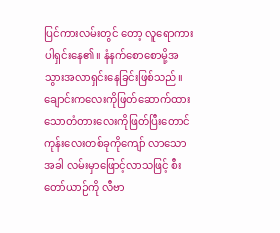ပြင်ကားလမ်းတွင် တော့ လူရောကားပါရှင်းနေ၏။ နံနက်စောစောမို့အသွားအလာရှင်းနေခြင်းဖြစ်သည်။ ချောင်းကလေးကိုဖြတ်ဆောက်ထားသောတံတားလေးကိုဖြတ်ပြီးတောင်ကုန်းလေးတစ်ခုကိုကျော် လာသောအခါ လမ်းမှာဖြောင့်လာသဖြင့် စီးတော်ယာဉ်ကို လီဗာ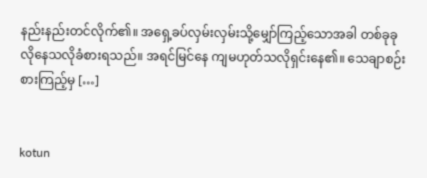နည်းနည်းတင်လိုက်၏။ အရှေ့ခပ်လှမ်းလှမ်းသို့မျှော်ကြည့်သောအခါ တစ်ခုခုလိုနေသလိုခံစားရသည်။ အရင်မြင်နေ ကျမဟုတ်သလိုရှင်းနေ၏။ သေချာစဉ်းစားကြည့်မှ […]


kotun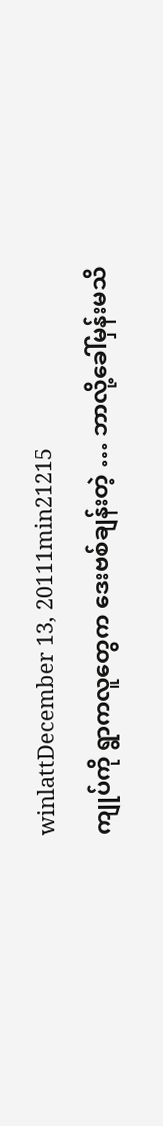winlattDecember 13, 20111min21215
ကျုပ်ကို ရွာကလူတွေက ဒေးဗစ်ချန်းတဲ့ … ဘာလို့ခေါ်မှန်းမသိ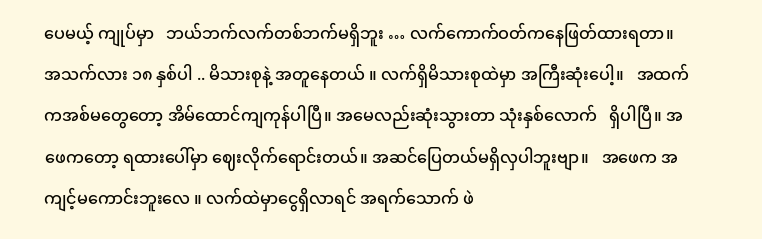ပေမယ့် ကျုပ်မှာ   ဘယ်ဘက်လက်တစ်ဘက်မရှိဘူး … လက်ကောက်ဝတ်ကနေဖြတ်ထားရတာ။   အသက်လား ၁၈ နှစ်ပါ .. မိသားစုနဲ့ အတူနေတယ် ။ လက်ရှိမိသားစုထဲမှာ အကြီးဆုံးပေါ့။   အထက်ကအစ်မတွေတော့ အိမ်ထောင်ကျကုန်ပါပြီ။ အမေလည်းဆုံးသွားတာ သုံးနှစ်လောက်   ရှိပါပြီ။ အဖေကတော့ ရထားပေါ်မှာ ဈေးလိုက်ရောင်းတယ်။ အဆင်ပြေတယ်မရှိလှပါဘူးဗျာ။   အဖေက အကျင့်မကောင်းဘူးလေ ။ လက်ထဲမှာငွေရှိလာရင် အရက်သောက် ဖဲ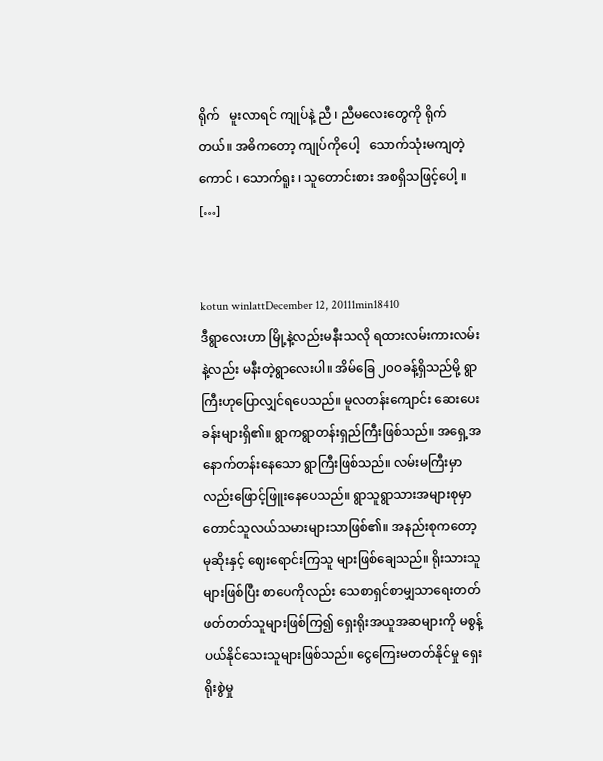ရိုက်   မူးလာရင် ကျုပ်နဲ့ ညီ ၊ ညီမလေးတွေကို ရိုက်တယ်။ အဓိကတော့ ကျုပ်ကိုပေါ့   သောက်သုံးမကျတဲ့ကောင် ၊ သောက်ရူး ၊ သူတောင်းစား အစရှိသဖြင့်ပေါ့ ။ […]


kotun winlattDecember 12, 20111min18410
ဒီရွာလေးဟာ မြို့နဲ့လည်းမနီးသလို ရထားလမ်းကားလမ်းနဲ့လည်း မနီးတဲ့ရွာလေးပါ။ အိမ်ခြေ ၂၀ဝခန့်ရှိသည်မို့ ရွာကြီးဟုပြောလျှင်ရပေသည်။ မူလတန်းကျောင်း ဆေးပေးခန်းများရှိ၏။ ရွာကရွာတန်းရှည်ကြီးဖြစ်သည်။ အရှေ့အနောက်တန်းနေသော ရွာကြီးဖြစ်သည်။ လမ်းမကြီးမှာလည်းဖြောင့်ဖြူးနေပေသည်။ ရွာသူရွာသားအများစုမှာ တောင်သူလယ်သမားများသာဖြစ်၏။ အနည်းစုကတော့ မုဆိုးနှင့် ဈေးရောင်းကြသူ များဖြစ်ချေသည်။ ရိုးသားသူများဖြစ်ပြီး စာပေကိုလည်း သေစာရှင်စာမျှသာရေးတတ် ဖတ်တတ်သူများဖြစ်ကြ၍ ရှေးရိုးအယူအဆများကို မစွန့်ပယ်နိုင်သေးသူများဖြစ်သည်။ ငွေကြေးမတတ်နိုင်မှု ရှေးရိုးစွဲမှု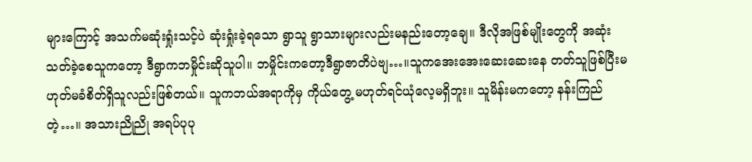များကြောင့် အသက်မဆုံးရှုံးသင့်ပဲ ဆုံးရှုံးခဲ့ရသော ရွာသူ ရွာသားများလည်းမနည်းတော့ချေ။ ဒီလိုအဖြစ်မျိုးတွေကို အဆုံးသတ်ခဲ့စေသူကတော့ ဒီရွာကဘမှိုင်းဆိုသူပါ။ ဘမှိုင်းကတော့ဒီရွာဇာတိပဲဗျ…။သူကအေးအေးဆေးဆေးနေ တတ်သူဖြစ်ပြီးမဟုတ်မခံစိတ်ရှိသူလည်းဖြစ်တယ်။ သူကဘယ်အရာကိုမှ ကိုယ်တွေ့ မဟုတ်ရင်ယုံလေ့မရှိဘူး။ သူမိန်းမကတော့ နန်းကြည်တဲ့…။ အသားညိုညို အရပ်ပုပု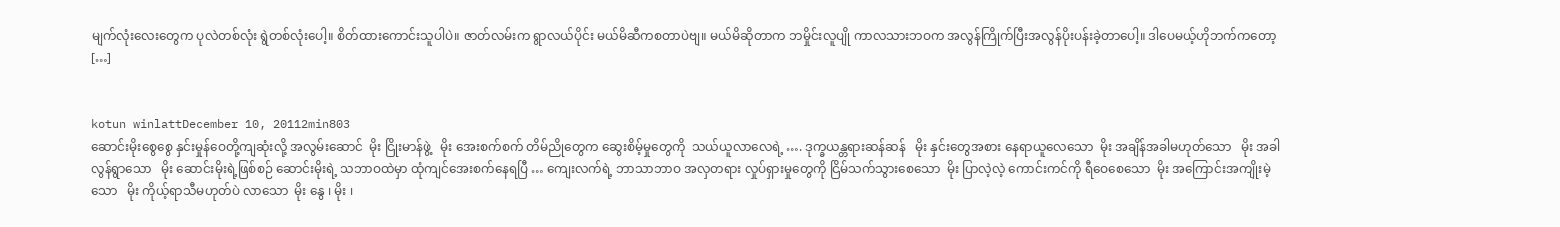မျက်လုံးလေးတွေက ပုလဲတစ်လုံး ရွဲတစ်လုံးပေါ့။ စိတ်ထားကောင်းသူပါပဲ။ ဇာတ်လမ်းက ရွာလယ်ပိုင်း မယ်မိဆီကစတာပဲဗျ။ မယ်မိဆိုတာက ဘမှိုင်းလူပျို ကာလသားဘဝက အလွန်ကြိုက်ပြီးအလွန်ပိုးပန်းခဲ့တာပေါ့။ ဒါပေမယ့်ဟိုဘက်ကတော့ […]


kotun winlattDecember 10, 20112min803
ဆောင်းမိုးစွေစွေ နှင်းမှုန်ဝေတို့ကျဆုံးလို့ အလွမ်းဆောင်  မိုး ငြိုးမာန်ဖွဲ့   မိုး အေးစက်စက် တိမ်ညိုတွေက ဆွေးစိမ့်မှုတွေကို  သယ်ယူလာလေရဲ့ …. ဒုက္ခယန္တရားဆန်ဆန်   မိုး နှင်းတွေအစား နေရာယူလေသော  မိုး အချိန်အခါမဟုတ်သော   မိုး အခါလွန်ရွာသော   မိုး ဆောင်းမိုးရဲ့ဖြစ်စဉ် ဆောင်းမိုးရဲ့ သဘာဝထဲမှာ ထုံကျင်အေးစက်နေရပြီ … ကျေးလက်ရဲ့ ဘာသာဘာဝ အလှတရား လှုပ်ရှားမှုတွေကို ငြိမ်သက်သွားစေသော  မိုး ပြာလဲ့လဲ့ ကောင်းကင်ကို ရီဝေစေသော  မိုး အကြောင်းအကျိုးမဲ့သော   မိုး ကိုယ့်ရာသီမဟုတ်ပဲ လာသော  မိုး နွေ ၊ မိုး ၊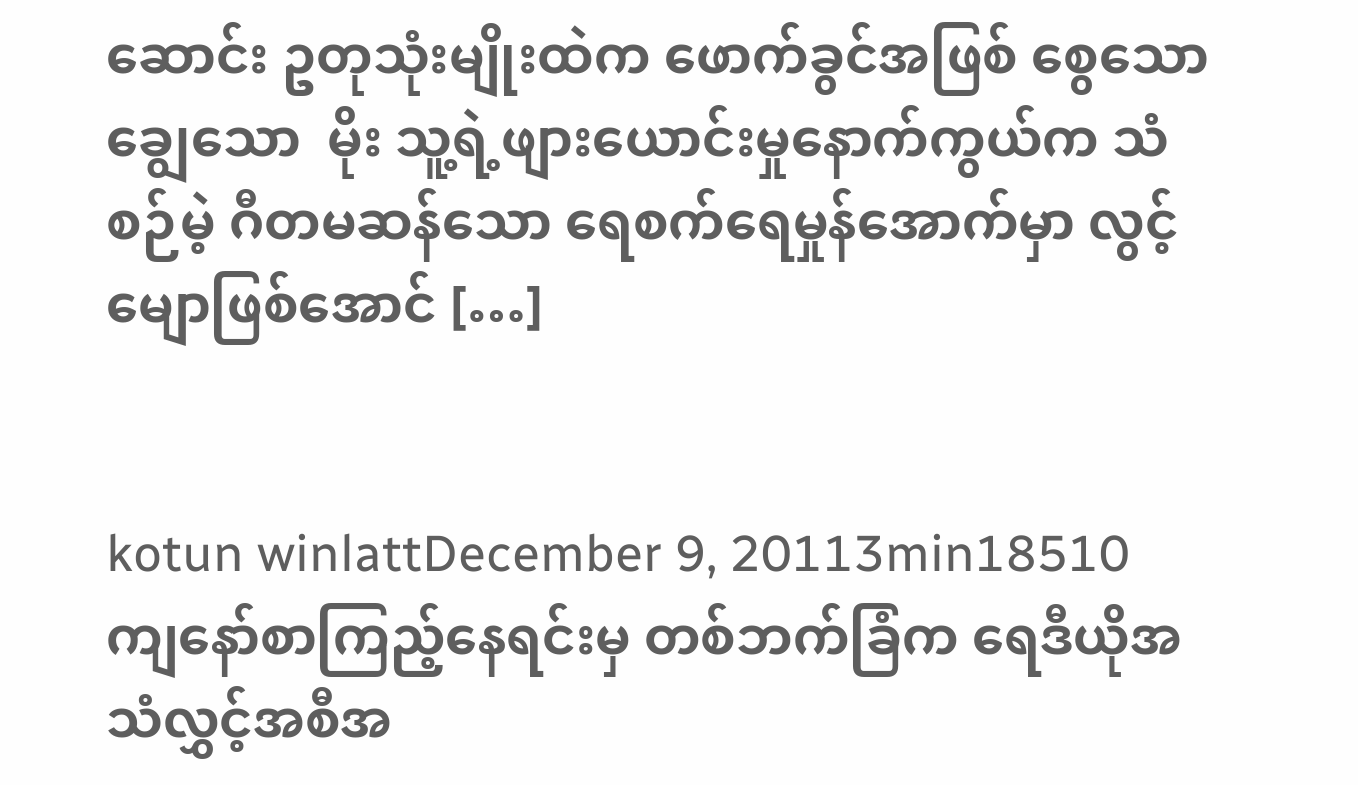ဆောင်း ဥတုသုံးမျိုးထဲက ဖောက်ခွင်အဖြစ် စွေသော ချွေသော  မိုး သူ့ရဲ့ဖျားယောင်းမှုနောက်ကွယ်က သံစဉ်မဲ့ ဂီတမဆန်သော ရေစက်ရေမှုန်အောက်မှာ လွင့်မျောဖြစ်အောင် […]


kotun winlattDecember 9, 20113min18510
ကျနော်စာကြည့်နေရင်းမှ တစ်ဘက်ခြံက ရေဒီယိုအသံလွှင့်အစီအ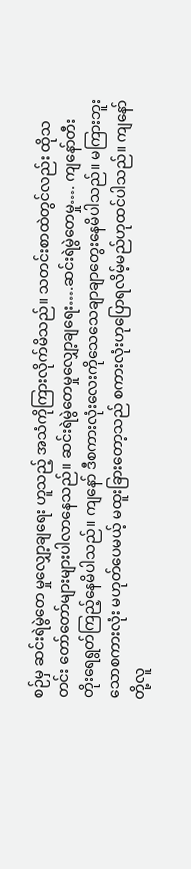စဉ်မှ ဆင်းရဲမွဲတေ မှုလျှော့ချရေး ဟူသည့် အသံကိုကြားလိုက်မိသည်။ သတင်းစာထဲတွင်လည်း ထိုသတင်း တော်တော်များများပါလာနေသည်။ ဆင်းရဲမွဲတေမှုလျှော့ချရေး….ဆင်းရဲမွဲတေမှု…. ကျနော်တီးတိုးရေရွတ်ကြည့်နေမိပါသည်။ ကျနော် ဒီစကားလုံးလေးကိုသေသေချာချာတွေးနေမိပါသည်။ မကြားဘူးသောစကားလုံး မဟုတ်ပေမယ့် မထူးခြားတော့သည် စကားလုံးဟုပြောရလိမ့်မည်ဟုထင်ပါသည်။ ကျနော်တို့လူ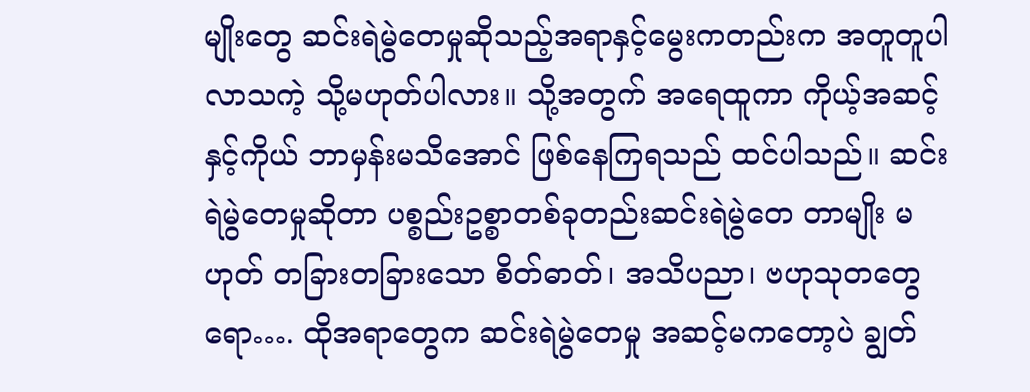မျိုးတွေ ဆင်းရဲမွဲတေမှုဆိုသည့်အရာနှင့်မွေးကတည်းက အတူတူပါလာသကဲ့ သို့မဟုတ်ပါလား။ သို့အတွက် အရေထူကာ ကိုယ့်အဆင့်နှင့်ကိုယ် ဘာမှန်းမသိအောင် ဖြစ်နေကြရသည် ထင်ပါသည်။ ဆင်းရဲမွဲတေမှုဆိုတာ ပစ္စည်းဥစ္စာတစ်ခုတည်းဆင်းရဲမွဲတေ တာမျိုး မဟုတ် တခြားတခြားသော စိတ်ဓာတ်၊ အသိပညာ၊ ဗဟုသုတတွေရော…. ထိုအရာတွေက ဆင်းရဲမွဲတေမှု အဆင့်မကတော့ပဲ ချွတ်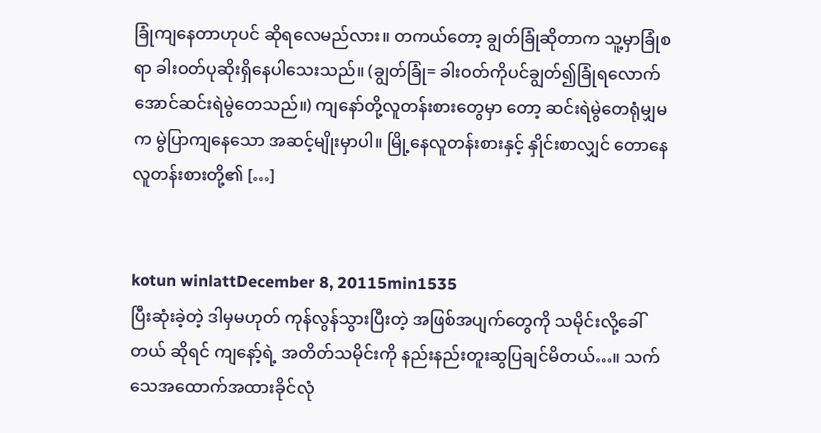ခြုံကျနေတာဟုပင် ဆိုရလေမည်လား။ တကယ်တော့ ချွတ်ခြုံဆိုတာက သူ့မှာခြုံစရာ ခါးဝတ်ပုဆိုးရှိနေပါသေးသည်။ (ချွတ်ခြုံ= ခါးဝတ်ကိုပင်ချွတ်၍ခြုံရလောက်အောင်ဆင်းရဲမွဲတေသည်။) ကျနော်တို့လူတန်းစားတွေမှာ တော့ ဆင်းရဲမွဲတေရုံမျှမက မွဲပြာကျနေသော အဆင့်မျိုးမှာပါ။ မြို့နေလူတန်းစားနှင့် နှိုင်းစာလျှင် တောနေလူတန်းစားတို့၏ […]


kotun winlattDecember 8, 20115min1535
ပြီးဆုံးခဲ့တဲ့ ဒါမှမဟုတ် ကုန်လွန်သွားပြီးတဲ့ အဖြစ်အပျက်တွေကို သမိုင်းလို့ခေါ်တယ် ဆိုရင် ကျနော့်ရဲ့ အတိတ်သမိုင်းကို နည်းနည်းတူးဆွပြချင်မိတယ်…။ သက်သေအထောက်အထားခိုင်လုံ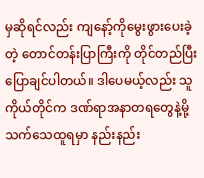မှဆိုရင်လည်း ကျနော့်ကိုမွေးဖွားပေးခဲ့တဲ့ တောင်တန်းပြာကြီးကို တိုင်တည်ပြီးပြောချင်ပါတယ်။ ဒါပေမယ့်လည်း သူကိုယ်တိုင်က ဒဏ်ရာအနာတရတွေနဲ့မို့ သက်သေထူရမှာ နည်းနည်း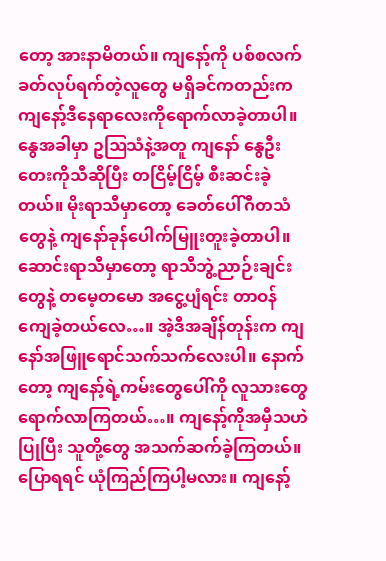တော့ အားနာမိတယ်။ ကျနော့်ကို ပစ်စလက်ခတ်လုပ်ရက်တဲ့လူတွေ မရှိခင်ကတည်းက ကျနော့်ဒီနေရာလေးကိုရောက်လာခဲ့တာပါ။ နွေအခါမှာ ဥဩသံနဲ့အတူ ကျနော် နွေဦးတေးကိုသီဆိုပြီး တငြိမ့်ငြိမ့် စီးဆင်းခဲ့တယ်။ မိုးရာသီမှာတော့ ခေတ်ပေါ်ဂီတသံတွေနဲ့ ကျနော်ခုန်ပေါက်မြူးတူးခဲ့တာပါ။ ဆောင်းရာသီမှာတော့ ရာသီဘွဲ့ညာဉ်းချင်းတွေနဲ့ တမေ့တမော အငွေ့ပျံရင်း တာဝန်ကျေခဲ့တယ်လေ…။ အဲ့ဒီအချိန်တုန်းက ကျနော်အဖြူရောင်သက်သက်လေးပါ။ နောက်တော့ ကျနော့်ရဲ့ကမ်းတွေပေါ်ကို လူသားတွေရောက်လာကြတယ်…။ ကျနော့်ကိုအမှီသဟဲပြုပြီး သူတို့တွေ အသက်ဆက်ခဲ့ကြတယ်။ ပြောရရင် ယုံကြည်ကြပါ့မလား။ ကျနော့်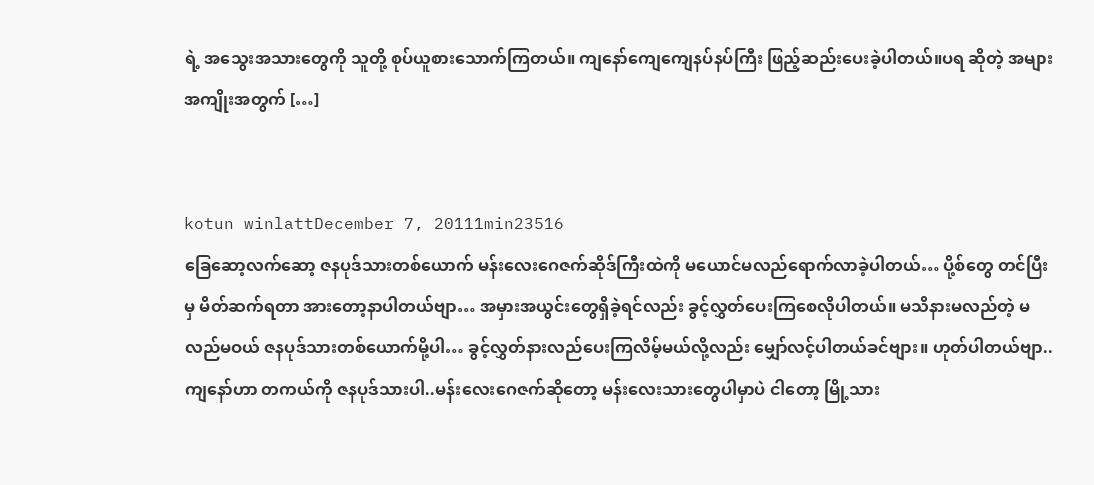ရဲ့ အသွေးအသားတွေကို သူတို့ စုပ်ယူစားသောက်ကြတယ်။ ကျနော်ကျေကျေနပ်နပ်ကြီး ဖြည့်ဆည်းပေးခဲ့ပါတယ်။ပရ ဆိုတဲ့ အများအကျိုးအတွက် […]


kotun winlattDecember 7, 20111min23516
ခြေဆော့လက်ဆော့ ဇနပုဒ်သားတစ်ယောက် မန်းလေးဂေဇက်ဆိုဒ်ကြီးထဲကို မယောင်မလည်ရောက်လာခဲ့ပါတယ်… ပို့စ်တွေ တင်ပြီးမှ မိတ်ဆက်ရတာ အားတော့နာပါတယ်ဗျာ… အမှားအယွင်းတွေရှိခဲ့ရင်လည်း ခွင့်လွှတ်ပေးကြစေလိုပါတယ်။ မသိနားမလည်တဲ့ မလည်မဝယ် ဇနပုဒ်သားတစ်ယောက်မို့ပါ… ခွင့်လွှတ်နားလည်ပေးကြလိမ့်မယ်လို့လည်း မျှော်လင့်ပါတယ်ခင်ဗျား။ ဟုတ်ပါတယ်ဗျာ..ကျနော်ဟာ တကယ်ကို ဇနပုဒ်သားပါ..မန်းလေးဂေဇက်ဆိုတော့ မန်းလေးသားတွေပါမှာပဲ ငါတော့ မြို့သား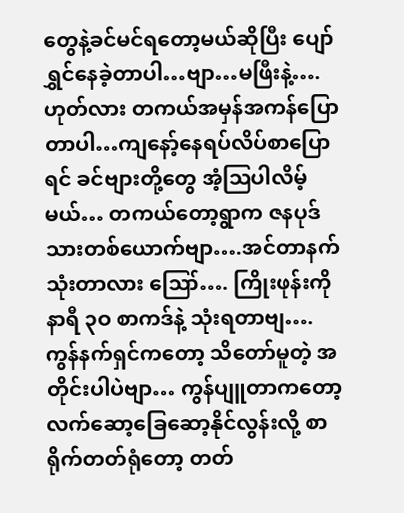တွေနဲ့ခင်မင်ရတော့မယ်ဆိုပြီး ပျော်ရွှင်နေခဲ့တာပါ…ဗျာ…မဖြီးနဲ့….ဟုတ်လား တကယ်အမှန်အကန်ပြောတာပါ…ကျနော့်နေရပ်လိပ်စာပြောရင် ခင်ဗျားတို့တွေ အံ့ဩပါလိမ့်မယ်… တကယ်တော့ရွာက ဇနပုဒ်သားတစ်ယောက်ဗျာ….အင်တာနက်သုံးတာလား ဪ…. ကြိုးဖုန်းကို နာရီ ၃ဝ စာကဒ်နဲ့ သုံးရတာဗျ….ကွန်နက်ရှင်ကတော့ သိတော်မူတဲ့ အတိုင်းပါပဲဗျာ… ကွန်ပျူတာကတော့ လက်ဆော့ခြေဆော့နိုင်လွန်းလို့ စာရိုက်တတ်ရုံတော့ တတ်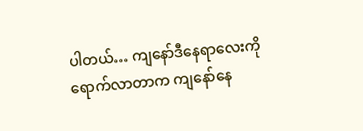ပါတယ်… ကျနော်ဒီနေရာလေးကိုရောက်လာတာက ကျနော်နေ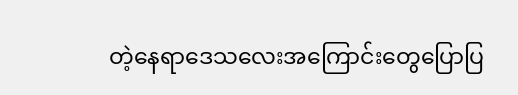တဲ့နေရာဒေသလေးအကြောင်းတွေပြောပြ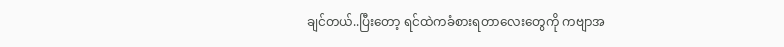ချင်တယ်..ပြီးတော့ ရင်ထဲကခံစားရတာလေးတွေကို ကဗျာအ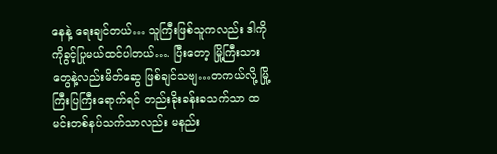နေနဲ့ ရေးချင်တယ်… သူကြီးဖြစ်သူကလည်း ဒါကိုကိုခွင့်ပြုမယ်ထင်ပါတယ်…. ပြီးတော့ မြို့ကြီးသားတွေနဲ့လည်းမိတ်ဆွေ ဖြစ်ချင်သဗျ…တကယ်လို့ မြို့ကြီးပြကြီးရောက်ရင် တည်းခိုးခန်းခသက်သာ ထမင်းတစ်နပ်သက်သာလည်း မနည်း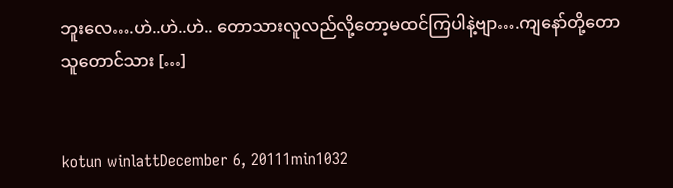ဘူးလေ….ဟဲ..ဟဲ..ဟဲ.. တောသားလူလည်လို့တော့မထင်ကြပါနဲ့ဗျာ….ကျနော်တို့တောသူတောင်သား […]


kotun winlattDecember 6, 20111min1032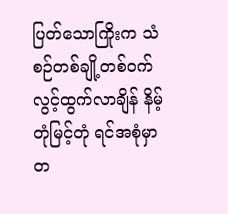ပြတ်သောကြိုးက သံစဉ်တစ်ချို့တစ်ဝက်လွင့်ထွက်လာချိန် နိမ့်တုံမြင့်တုံ ရင်အစုံမှာ တ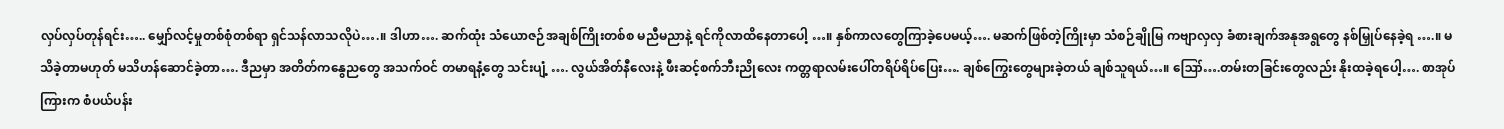လှပ်လှပ်တုန်ရင်း….. မျှော်လင့်မှုတစ်စုံတစ်ရာ ရှင်သန်လာသလိုပဲ….။ ဒါဟာ…. ဆက်ထုံး သံယောဇဉ်အချစ်ကြိုးတစ်စ မညီမညာနဲ့ ရင်ကိုလာထိနေတာပေါ့ …။ နှစ်ကာလတွေကြာခဲ့ပေမယ့်…. မဆက်ဖြစ်တဲ့ကြိုးမှာ သံစဉ်ချိုမြ ကဗျာလှလှ ခံစားချက်အနုအရွတွေ နစ်မြှုပ်နေခဲ့ရ ….။ မသိခဲ့တာမဟုတ် မသိဟန်ဆောင်ခဲ့တာ…. ဒီညမှာ အတိတ်ကနွေညတွေ အသက်ဝင် တမာရနံ့တွေ သင်းပျံ့ …. လွယ်အိတ်နီလေးနဲ့ ဖီးဆင့်စက်ဘီးညိုလေး ကတ္တရာလမ်းပေါ်တရိပ်ရိပ်ပြေး…. ချစ်ကြွေးတွေများခဲ့တယ် ချစ်သူရယ်…။ ဪ….တမ်းတခြင်းတွေလည်း နိုးထခဲ့ရပေါ့…. စာအုပ်ကြားက စံပယ်ပန်း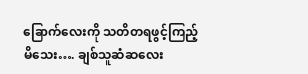ခြောက်လေးကို သတိတရဖွင့်ကြည့်မိသေး…. ချစ်သူဆံဆလေး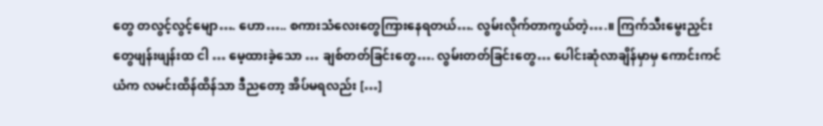တွေ တလွင့်လွင့်မျော…. ဟော….. စကားသံလေးတွေကြားနေရတယ်…. လွမ်းလိုက်တာကွယ်တဲ့….။ ကြက်သီးမွေးညှင်းတွေဖျန်းဖျန်းထ ငါ … မေ့ထားခဲ့သော … ချစ်တတ်ခြင်းတွေ…. လွမ်းတတ်ခြင်းတွေ… ပေါင်းဆုံလာချိန်မှာမှ ကောင်းကင်ယံက လမင်းထိန်ထိန်သာ ဒီညတော့ အိပ်မရလည်း […]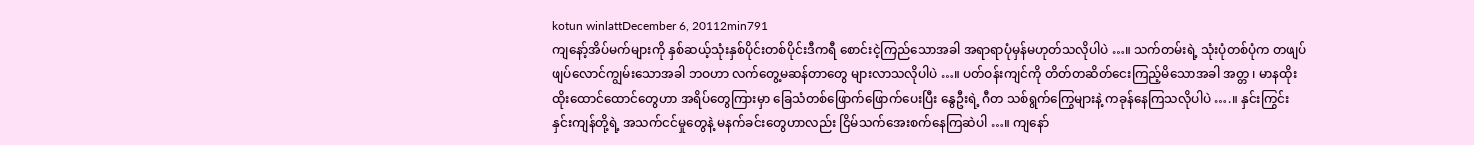kotun winlattDecember 6, 20112min791
ကျနော့်အိပ်မက်များကို နှစ်ဆယ့်သုံးနှစ်ပိုင်းတစ်ပိုင်းဒီကရီ စောင်းငဲ့ကြည်သောအခါ အရာရာပုံမှန်မဟုတ်သလိုပါပဲ …။ သက်တမ်းရဲ့ သုံးပုံတစ်ပုံက တဖျပ်ဖျပ်လောင်ကျွမ်းသောအခါ ဘဝဟာ လက်တွေ့မဆန်တာတွေ များလာသလိုပါပဲ …။ ပတ်ဝန်းကျင်ကို တိတ်တဆိတ်ငေးကြည့်မိသောအခါ အတ္တ ၊ မာနထိုးထိုးထောင်ထောင်တွေဟာ အရိပ်တွေကြားမှာ ခြေသံတစ်ဖြောက်ဖြောက်ပေးပြီး နွေဦးရဲ့ ဂီတ သစ်ရွက်ကြွေများနဲ့ ကခုန်နေကြသလိုပါပဲ ….။ နှင်းကြွင်း နှင်းကျန်တို့ရဲ့ အသက်ငင်မှုတွေနဲ့ မနက်ခင်းတွေဟာလည်း ငြိမ်သက်အေးစက်နေကြဆဲပါ …။ ကျနော်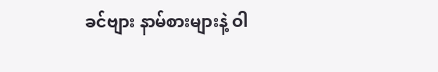ခင်ဗျား နာမ်စားများနဲ့ ဝါ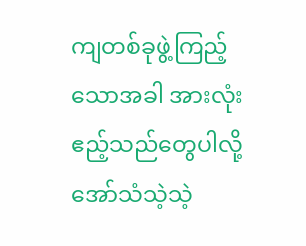ကျတစ်ခုဖွဲ့ကြည့်သောအခါ အားလုံးဧည့်သည်တွေပါလို့ အော်သံသဲ့သဲ့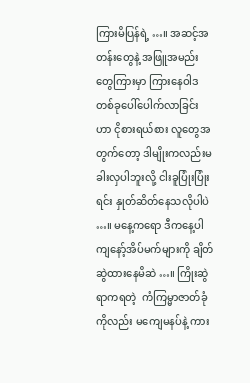ကြားမိပြန်ရဲ့ …။ အဆင့်အတန်းတွေနဲ့ အဖြူအမည်းတွေကြားမှာ ကြားနေဝါဒတစ်ခုပေါ်ပေါက်လာခြင်းဟာ ငိုစားရယ်စား လူတွေအတွက်တော့ ဒါမျိုးကလည်းမခါးလှပါဘူးလို့ ငါးခူပြုံးပြုံးရင်း နှုတ်ဆိတ်နေသလိုပါပဲ …။ မနေ့ကရော ဒီကနေ့ပါ ကျနော့်အိပ်မက်များကို ချိတ်ဆွဲထားနေမိဆဲ …။ ကြိုးဆွဲရာကရတဲ့  ကံကြမ္မာဇာတ်ခုံကိုလည်း မကျေမနပ်နဲ့ ကား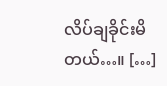လိပ်ချခိုင်းမိတယ်…။ […]